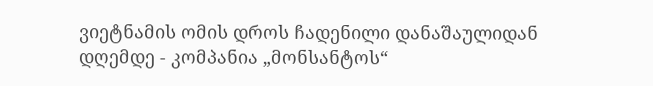ვიეტნამის ომის დროს ჩადენილი დანაშაულიდან დღემდე - კომპანია „მონსანტოს“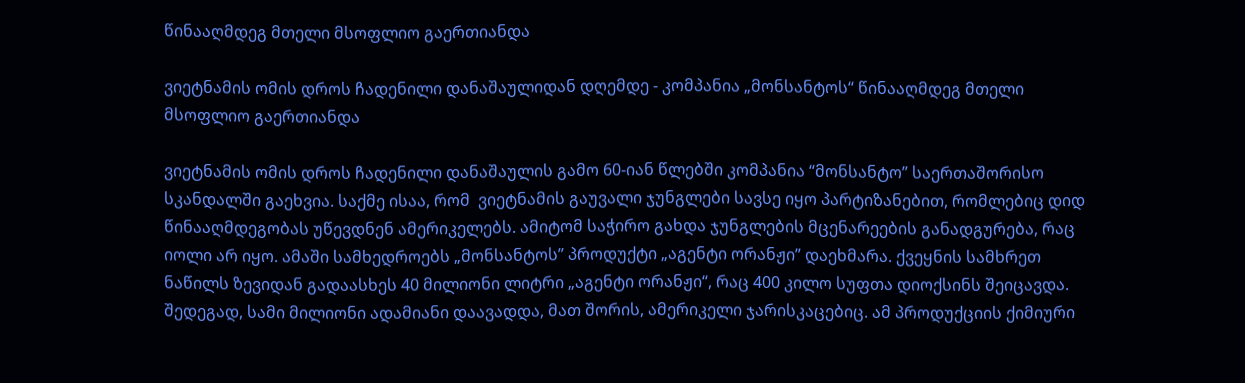წინააღმდეგ მთელი მსოფლიო გაერთიანდა

ვიეტნამის ომის დროს ჩადენილი დანაშაულიდან დღემდე - კომპანია „მონსანტოს“ წინააღმდეგ მთელი მსოფლიო გაერთიანდა

ვიეტნამის ომის დროს ჩადენილი დანაშაულის გამო 60-იან წლებში კომპანია “მონსანტო” საერთაშორისო სკანდალში გაეხვია. საქმე ისაა, რომ  ვიეტნამის გაუვალი ჯუნგლები სავსე იყო პარტიზანებით, რომლებიც დიდ წინააღმდეგობას უწევდნენ ამერიკელებს. ამიტომ საჭირო გახდა ჯუნგლების მცენარეების განადგურება, რაც იოლი არ იყო. ამაში სამხედროებს „მონსანტოს” პროდუქტი „აგენტი ორანჟი” დაეხმარა. ქვეყნის სამხრეთ ნაწილს ზევიდან გადაასხეს 40 მილიონი ლიტრი „აგენტი ორანჟი“, რაც 400 კილო სუფთა დიოქსინს შეიცავდა. შედეგად, სამი მილიონი ადამიანი დაავადდა, მათ შორის, ამერიკელი ჯარისკაცებიც. ამ პროდუქციის ქიმიური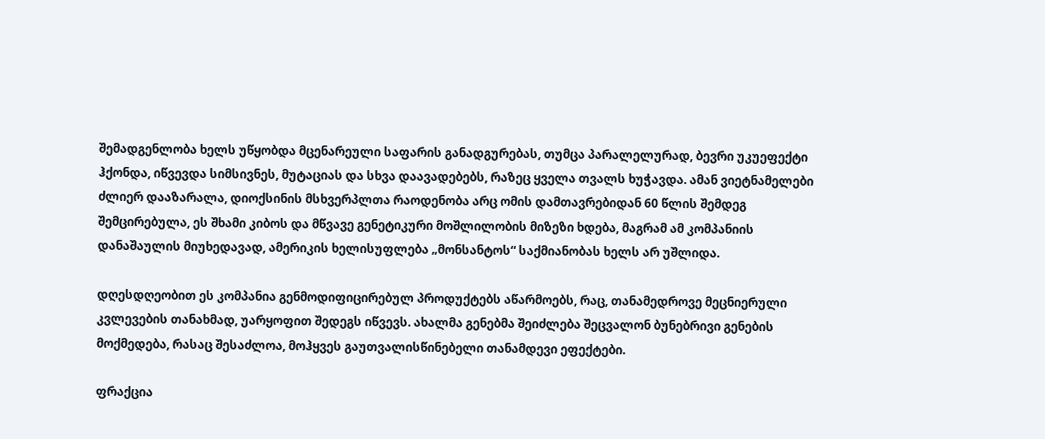შემადგენლობა ხელს უწყობდა მცენარეული საფარის განადგურებას, თუმცა პარალელურად, ბევრი უკუეფექტი ჰქონდა, იწვევდა სიმსივნეს, მუტაციას და სხვა დაავადებებს, რაზეც ყველა თვალს ხუჭავდა. ამან ვიეტნამელები ძლიერ დააზარალა, დიოქსინის მსხვერპლთა რაოდენობა არც ომის დამთავრებიდან 60 წლის შემდეგ შემცირებულა, ეს შხამი კიბოს და მწვავე გენეტიკური მოშლილობის მიზეზი ხდება, მაგრამ ამ კომპანიის დანაშაულის მიუხედავად, ამერიკის ხელისუფლება „მონსანტოს“ საქმიანობას ხელს არ უშლიდა.

დღესდღეობით ეს კომპანია გენმოდიფიცირებულ პროდუქტებს აწარმოებს, რაც, თანამედროვე მეცნიერული კვლევების თანახმად, უარყოფით შედეგს იწვევს. ახალმა გენებმა შეიძლება შეცვალონ ბუნებრივი გენების მოქმედება, რასაც შესაძლოა, მოჰყვეს გაუთვალისწინებელი თანამდევი ეფექტები.

ფრაქცია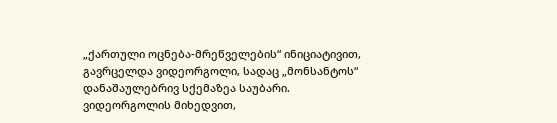„ქართული ოცნება-მრეწველების“ ინიციატივით, გავრცელდა ვიდეორგოლი, სადაც „მონსანტოს“ დანაშაულებრივ სქემაზეა საუბარი. ვიდეორგოლის მიხედვით,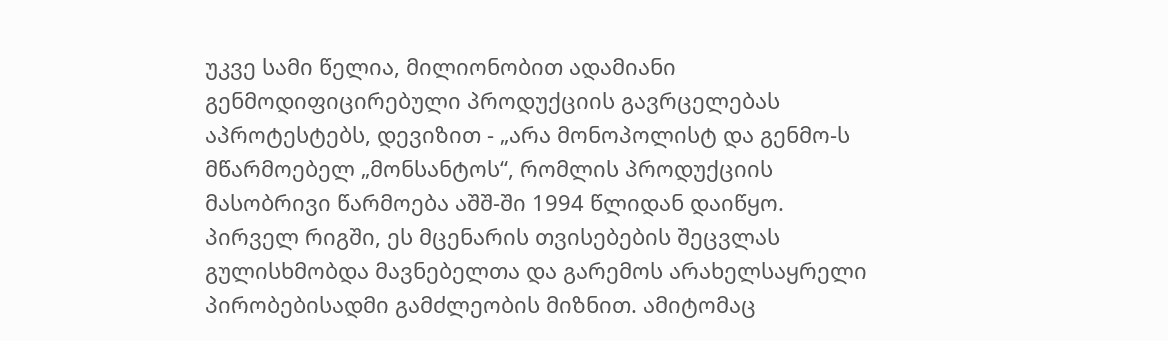უკვე სამი წელია, მილიონობით ადამიანი გენმოდიფიცირებული პროდუქციის გავრცელებას აპროტესტებს, დევიზით - „არა მონოპოლისტ და გენმო-ს მწარმოებელ „მონსანტოს“, რომლის პროდუქციის მასობრივი წარმოება აშშ-ში 1994 წლიდან დაიწყო. პირველ რიგში, ეს მცენარის თვისებების შეცვლას გულისხმობდა მავნებელთა და გარემოს არახელსაყრელი პირობებისადმი გამძლეობის მიზნით. ამიტომაც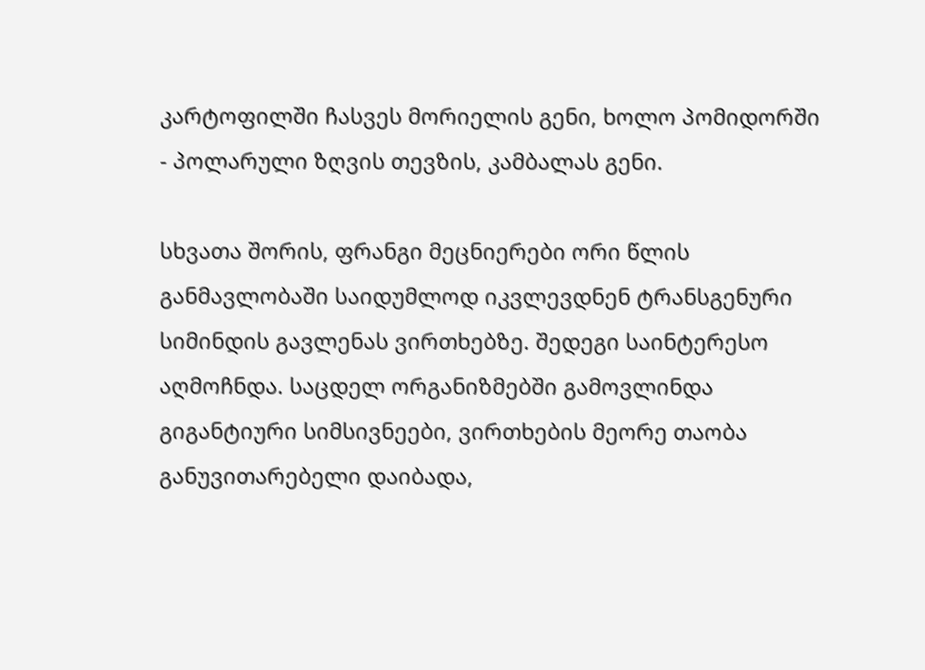კარტოფილში ჩასვეს მორიელის გენი, ხოლო პომიდორში - პოლარული ზღვის თევზის, კამბალას გენი.

სხვათა შორის, ფრანგი მეცნიერები ორი წლის განმავლობაში საიდუმლოდ იკვლევდნენ ტრანსგენური სიმინდის გავლენას ვირთხებზე. შედეგი საინტერესო აღმოჩნდა. საცდელ ორგანიზმებში გამოვლინდა გიგანტიური სიმსივნეები, ვირთხების მეორე თაობა განუვითარებელი დაიბადა,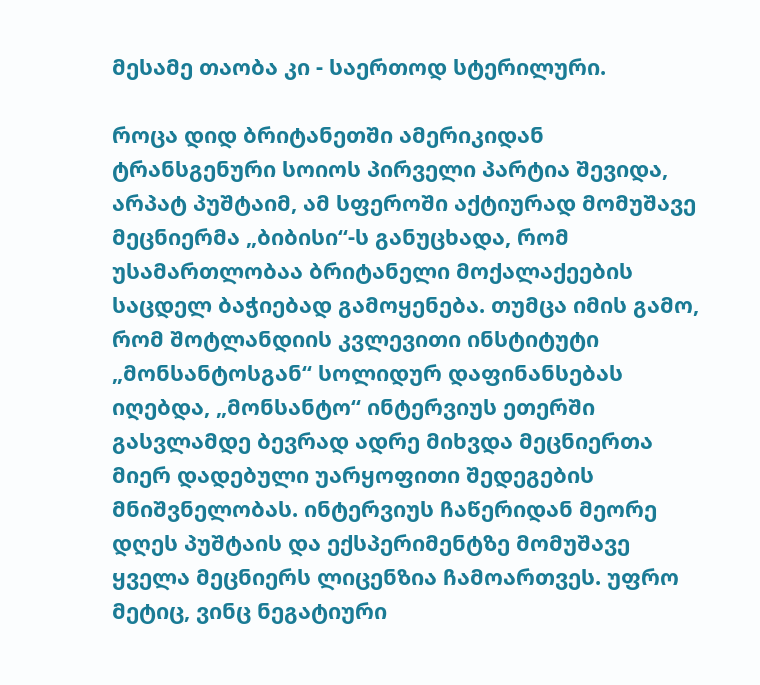მესამე თაობა კი - საერთოდ სტერილური.

როცა დიდ ბრიტანეთში ამერიკიდან ტრანსგენური სოიოს პირველი პარტია შევიდა, არპატ პუშტაიმ, ამ სფეროში აქტიურად მომუშავე მეცნიერმა „ბიბისი“-ს განუცხადა, რომ უსამართლობაა ბრიტანელი მოქალაქეების საცდელ ბაჭიებად გამოყენება. თუმცა იმის გამო, რომ შოტლანდიის კვლევითი ინსტიტუტი „მონსანტოსგან“ სოლიდურ დაფინანსებას იღებდა, „მონსანტო“ ინტერვიუს ეთერში გასვლამდე ბევრად ადრე მიხვდა მეცნიერთა მიერ დადებული უარყოფითი შედეგების მნიშვნელობას. ინტერვიუს ჩაწერიდან მეორე დღეს პუშტაის და ექსპერიმენტზე მომუშავე ყველა მეცნიერს ლიცენზია ჩამოართვეს. უფრო მეტიც, ვინც ნეგატიური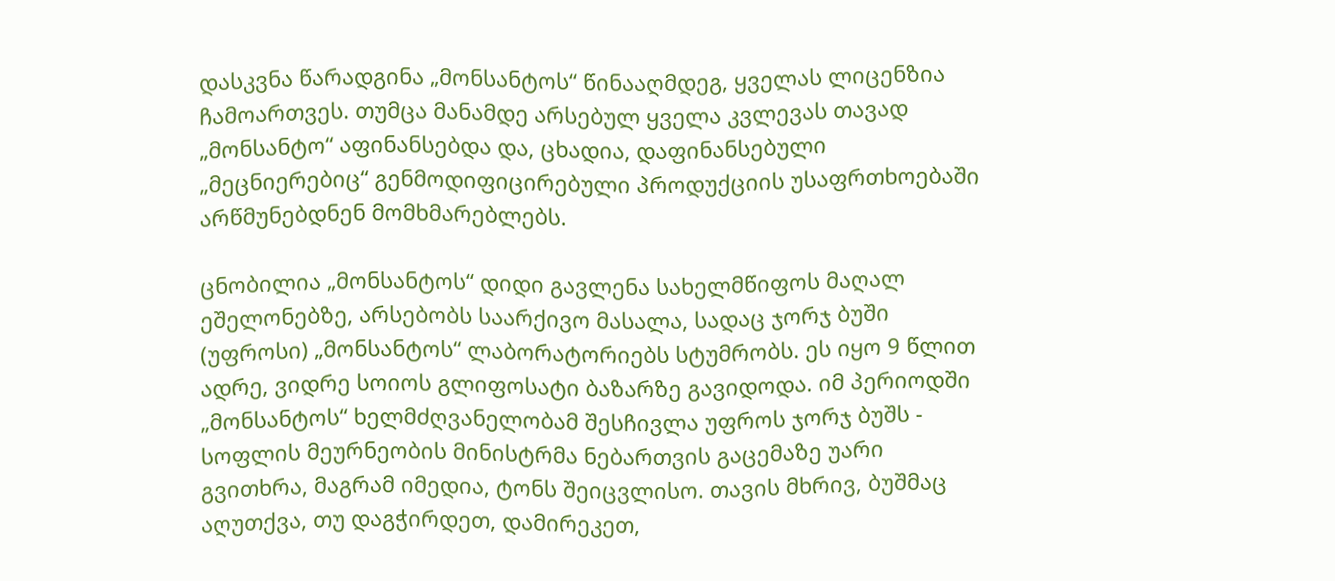დასკვნა წარადგინა „მონსანტოს“ წინააღმდეგ, ყველას ლიცენზია ჩამოართვეს. თუმცა მანამდე არსებულ ყველა კვლევას თავად „მონსანტო“ აფინანსებდა და, ცხადია, დაფინანსებული „მეცნიერებიც“ გენმოდიფიცირებული პროდუქციის უსაფრთხოებაში არწმუნებდნენ მომხმარებლებს.

ცნობილია „მონსანტოს“ დიდი გავლენა სახელმწიფოს მაღალ ეშელონებზე, არსებობს საარქივო მასალა, სადაც ჯორჯ ბუში (უფროსი) „მონსანტოს“ ლაბორატორიებს სტუმრობს. ეს იყო 9 წლით ადრე, ვიდრე სოიოს გლიფოსატი ბაზარზე გავიდოდა. იმ პერიოდში „მონსანტოს“ ხელმძღვანელობამ შესჩივლა უფროს ჯორჯ ბუშს - სოფლის მეურნეობის მინისტრმა ნებართვის გაცემაზე უარი გვითხრა, მაგრამ იმედია, ტონს შეიცვლისო. თავის მხრივ, ბუშმაც აღუთქვა, თუ დაგჭირდეთ, დამირეკეთ,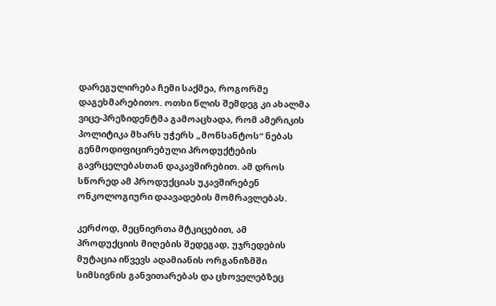დარეგულირება ჩემი საქმეა, როგორმე დაგეხმარებითო. ოთხი წლის შემდეგ კი ახალმა ვიცე-პრეზიდენტმა გამოაცხადა, რომ ამერიკის პოლიტიკა მხარს უჭერს „მონსანტოს“ ნებას გენმოდიფიცირებული პროდუქტების გავრცელებასთან დაკავშირებით. ამ დროს სწორედ ამ პროდუქციას უკავშირებენ ონკოლოგიური დაავადების მომრავლებას.

კერძოდ, მეცნიერთა მტკიცებით, ამ პროდუქციის მიღების შედეგად, უჯრედების მუტაცია იწვევს ადამიანის ორგანიზმში სიმსივნის განვითარებას და ცხოველებზეც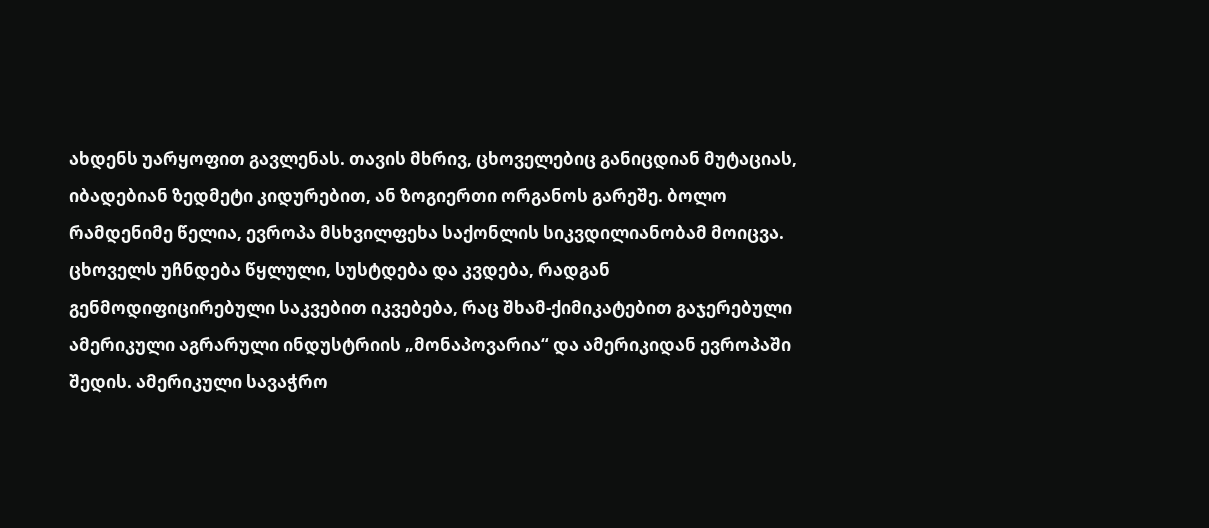ახდენს უარყოფით გავლენას. თავის მხრივ, ცხოველებიც განიცდიან მუტაციას, იბადებიან ზედმეტი კიდურებით, ან ზოგიერთი ორგანოს გარეშე. ბოლო რამდენიმე წელია, ევროპა მსხვილფეხა საქონლის სიკვდილიანობამ მოიცვა. ცხოველს უჩნდება წყლული, სუსტდება და კვდება, რადგან გენმოდიფიცირებული საკვებით იკვებება, რაც შხამ-ქიმიკატებით გაჯერებული ამერიკული აგრარული ინდუსტრიის „მონაპოვარია“ და ამერიკიდან ევროპაში შედის. ამერიკული სავაჭრო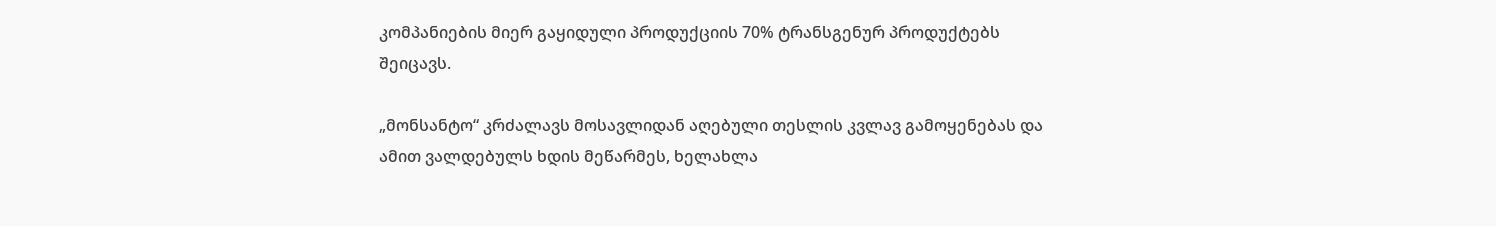კომპანიების მიერ გაყიდული პროდუქციის 70% ტრანსგენურ პროდუქტებს შეიცავს.

„მონსანტო“ კრძალავს მოსავლიდან აღებული თესლის კვლავ გამოყენებას და ამით ვალდებულს ხდის მეწარმეს, ხელახლა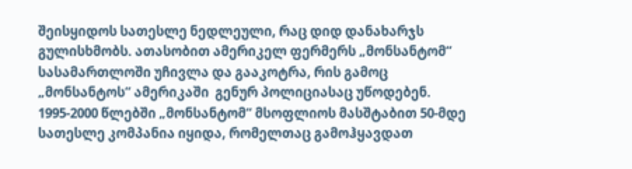შეისყიდოს სათესლე ნედლეული, რაც დიდ დანახარჯს გულისხმობს. ათასობით ამერიკელ ფერმერს „მონსანტომ“ სასამართლოში უჩივლა და გააკოტრა, რის გამოც „მონსანტოს“ ამერიკაში  გენურ პოლიციასაც უწოდებენ. 1995-2000 წლებში „მონსანტომ“ მსოფლიოს მასშტაბით 50-მდე სათესლე კომპანია იყიდა, რომელთაც გამოჰყავდათ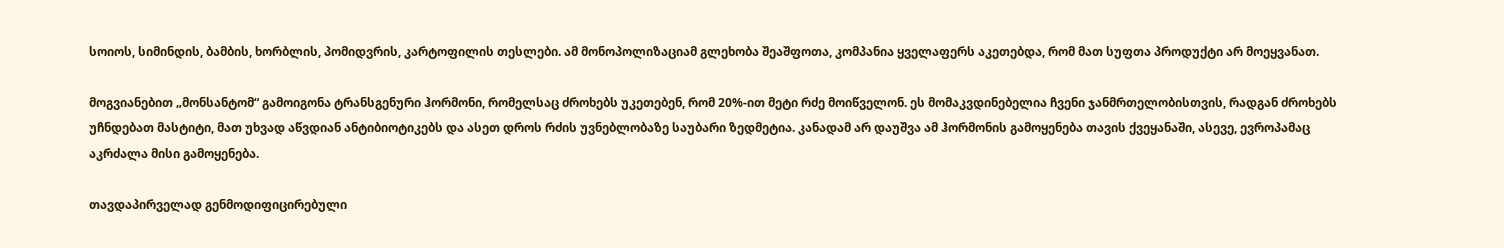სოიოს, სიმინდის, ბამბის, ხორბლის, პომიდვრის, კარტოფილის თესლები. ამ მონოპოლიზაციამ გლეხობა შეაშფოთა, კომპანია ყველაფერს აკეთებდა, რომ მათ სუფთა პროდუქტი არ მოეყვანათ.

მოგვიანებით „მონსანტომ“ გამოიგონა ტრანსგენური ჰორმონი, რომელსაც ძროხებს უკეთებენ, რომ 20%-ით მეტი რძე მოიწველონ. ეს მომაკვდინებელია ჩვენი ჯანმრთელობისთვის, რადგან ძროხებს უჩნდებათ მასტიტი, მათ უხვად აწვდიან ანტიბიოტიკებს და ასეთ დროს რძის უვნებლობაზე საუბარი ზედმეტია. კანადამ არ დაუშვა ამ ჰორმონის გამოყენება თავის ქვეყანაში, ასევე, ევროპამაც აკრძალა მისი გამოყენება.

თავდაპირველად გენმოდიფიცირებული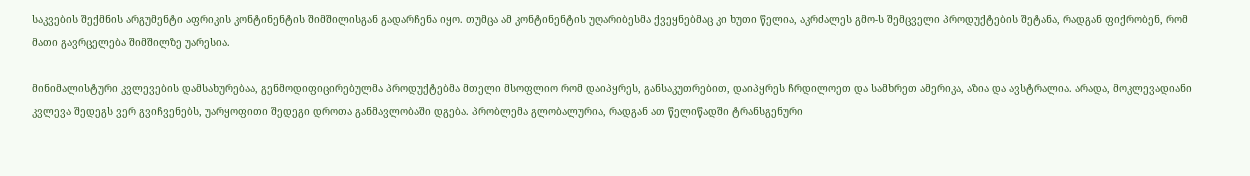საკვების შექმნის არგუმენტი აფრიკის კონტინენტის შიმშილისგან გადარჩენა იყო. თუმცა ამ კონტინენტის უღარიბესმა ქვეყნებმაც კი ხუთი წელია, აკრძალეს გმო-ს შემცველი პროდუქტების შეტანა, რადგან ფიქრობენ, რომ მათი გავრცელება შიმშილზე უარესია.

მინიმალისტური კვლევების დამსახურებაა, გენმოდიფიცირებულმა პროდუქტებმა მთელი მსოფლიო რომ დაიპყრეს, განსაკუთრებით, დაიპყრეს ჩრდილოეთ და სამხრეთ ამერიკა, აზია და ავსტრალია. არადა, მოკლევადიანი კვლევა შედეგს ვერ გვიჩვენებს, უარყოფითი შედეგი დროთა განმავლობაში დგება. პრობლემა გლობალურია, რადგან ათ წელიწადში ტრანსგენური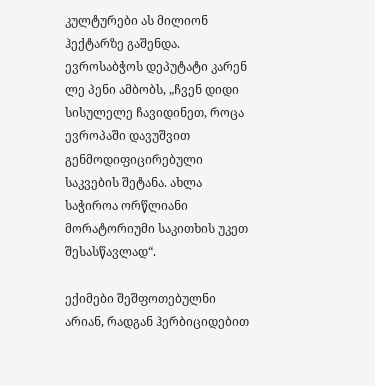კულტურები ას მილიონ ჰექტარზე გაშენდა. ევროსაბჭოს დეპუტატი კარენ ლე პენი ამბობს, „ჩვენ დიდი სისულელე ჩავიდინეთ, როცა ევროპაში დავუშვით გენმოდიფიცირებული საკვების შეტანა. ახლა საჭიროა ორწლიანი მორატორიუმი საკითხის უკეთ შესასწავლად“.

ექიმები შეშფოთებულნი არიან, რადგან ჰერბიციდებით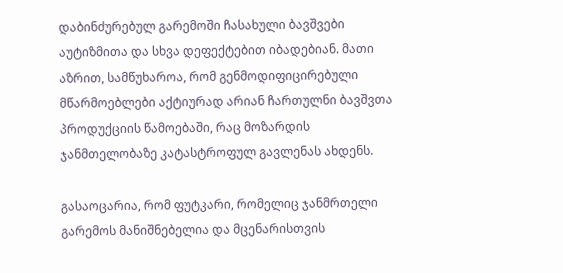დაბინძურებულ გარემოში ჩასახული ბავშვები აუტიზმითა და სხვა დეფექტებით იბადებიან. მათი აზრით, სამწუხაროა, რომ გენმოდიფიცირებული მწარმოებლები აქტიურად არიან ჩართულნი ბავშვთა პროდუქციის წამოებაში, რაც მოზარდის ჯანმთელობაზე კატასტროფულ გავლენას ახდენს.

გასაოცარია, რომ ფუტკარი, რომელიც ჯანმრთელი გარემოს მანიშნებელია და მცენარისთვის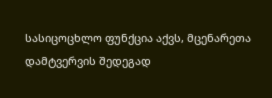სასიცოცხლო ფუნქცია აქვს, მცენარეთა დამტვერვის შედეგად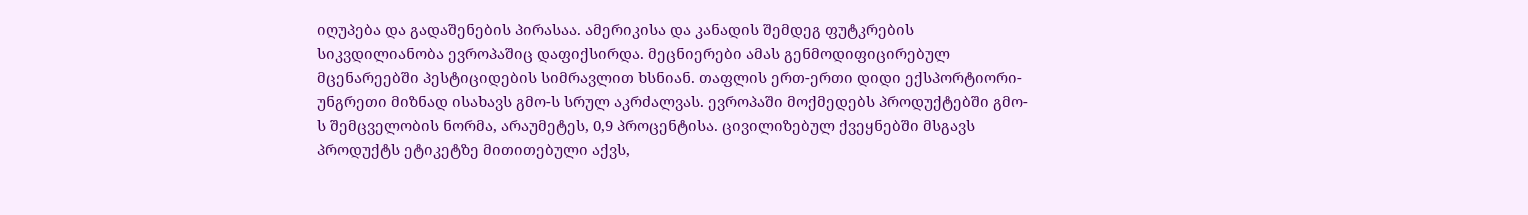იღუპება და გადაშენების პირასაა. ამერიკისა და კანადის შემდეგ ფუტკრების სიკვდილიანობა ევროპაშიც დაფიქსირდა. მეცნიერები ამას გენმოდიფიცირებულ მცენარეებში პესტიციდების სიმრავლით ხსნიან. თაფლის ერთ-ერთი დიდი ექსპორტიორი-უნგრეთი მიზნად ისახავს გმო-ს სრულ აკრძალვას. ევროპაში მოქმედებს პროდუქტებში გმო-ს შემცველობის ნორმა, არაუმეტეს, 0,9 პროცენტისა. ცივილიზებულ ქვეყნებში მსგავს პროდუქტს ეტიკეტზე მითითებული აქვს,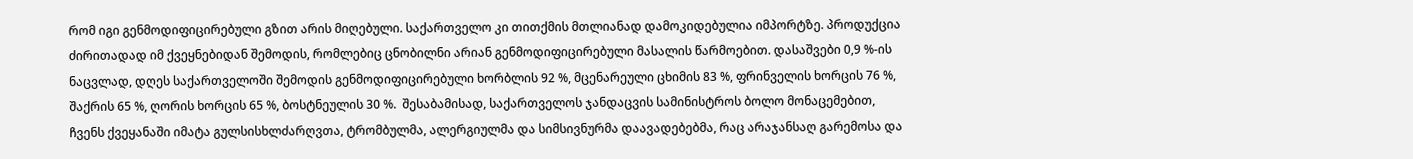რომ იგი გენმოდიფიცირებული გზით არის მიღებული. საქართველო კი თითქმის მთლიანად დამოკიდებულია იმპორტზე. პროდუქცია  ძირითადად იმ ქვეყნებიდან შემოდის, რომლებიც ცნობილნი არიან გენმოდიფიცირებული მასალის წარმოებით. დასაშვები 0,9 %-ის ნაცვლად, დღეს საქართველოში შემოდის გენმოდიფიცირებული ხორბლის 92 %, მცენარეული ცხიმის 83 %, ფრინველის ხორცის 76 %, შაქრის 65 %, ღორის ხორცის 65 %, ბოსტნეულის 30 %.  შესაბამისად, საქართველოს ჯანდაცვის სამინისტროს ბოლო მონაცემებით, ჩვენს ქვეყანაში იმატა გულსისხლძარღვთა, ტრომბულმა, ალერგიულმა და სიმსივნურმა დაავადებებმა, რაც არაჯანსაღ გარემოსა და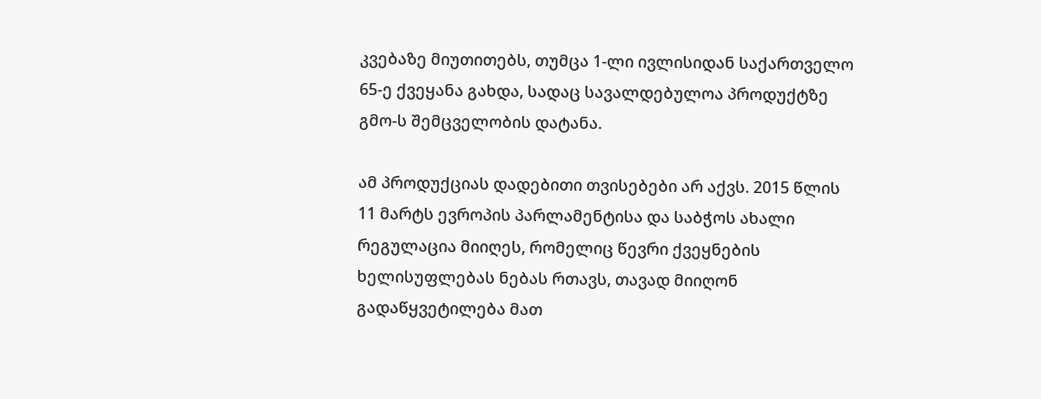კვებაზე მიუთითებს, თუმცა 1-ლი ივლისიდან საქართველო  65-ე ქვეყანა გახდა, სადაც სავალდებულოა პროდუქტზე გმო-ს შემცველობის დატანა.

ამ პროდუქციას დადებითი თვისებები არ აქვს. 2015 წლის 11 მარტს ევროპის პარლამენტისა და საბჭოს ახალი რეგულაცია მიიღეს, რომელიც წევრი ქვეყნების ხელისუფლებას ნებას რთავს, თავად მიიღონ გადაწყვეტილება მათ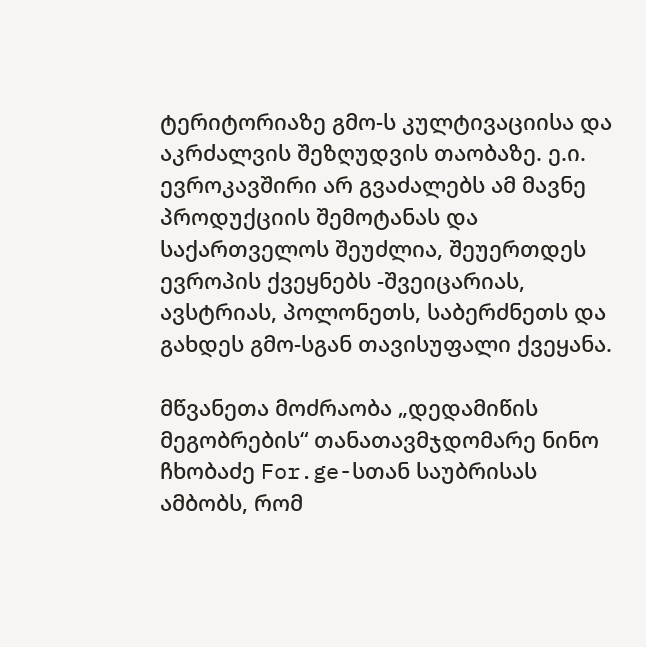ტერიტორიაზე გმო-ს კულტივაციისა და აკრძალვის შეზღუდვის თაობაზე. ე.ი. ევროკავშირი არ გვაძალებს ამ მავნე პროდუქციის შემოტანას და საქართველოს შეუძლია, შეუერთდეს ევროპის ქვეყნებს -შვეიცარიას, ავსტრიას, პოლონეთს, საბერძნეთს და გახდეს გმო-სგან თავისუფალი ქვეყანა.

მწვანეთა მოძრაობა „დედამიწის  მეგობრების“ თანათავმჯდომარე ნინო ჩხობაძე For.ge-სთან საუბრისას ამბობს, რომ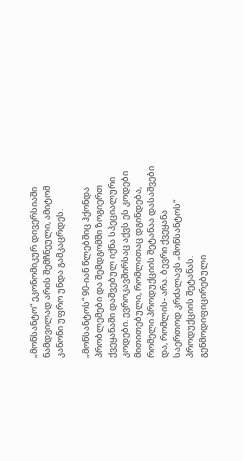„მონსანტო“ ეკონომიკურ დივერსიაში ნამდვილად არის შემჩნეული, ამიტომ კანონი უფრო უნდა გამკაცრდეს.

„მონსანტოს“ 90-იან წლებშიც ჰქონდა პრობლემები და შემდგომში ზოგიერთ ქვეყანაში დაშვებულ იქნა სპეციალური კოდები. ევროკავშირსაც აქვს ეს კოდები  მითითებული, რომლითაც დგინდება, რომელი პროდუქციის შეტანაა დასაშვები და, რომლის- არა. ბევრი ქვეყანა საერთოდ კრძალავს „მონსანტოს“ პროდუქციის შეტანას. გენმოდიფიცირებული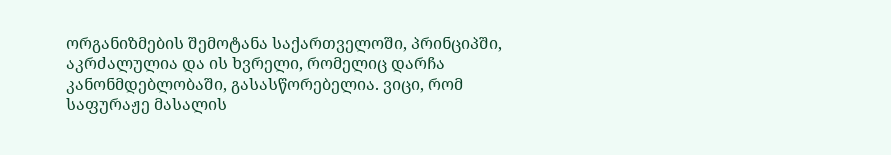ორგანიზმების შემოტანა საქართველოში, პრინციპში, აკრძალულია და ის ხვრელი, რომელიც დარჩა კანონმდებლობაში, გასასწორებელია. ვიცი, რომ საფურაჟე მასალის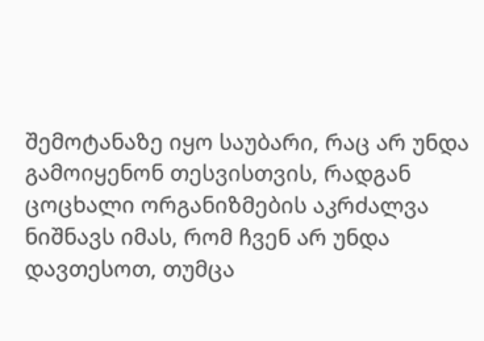შემოტანაზე იყო საუბარი, რაც არ უნდა გამოიყენონ თესვისთვის, რადგან ცოცხალი ორგანიზმების აკრძალვა ნიშნავს იმას, რომ ჩვენ არ უნდა დავთესოთ, თუმცა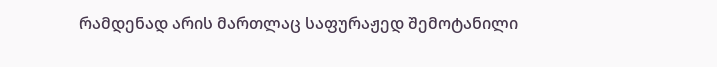რამდენად არის მართლაც საფურაჟედ შემოტანილი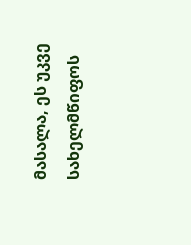მასალა, ეს უკვე სახელმწიფოს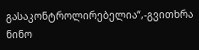გასაკონტროლირებელია“,-გვითხრა ნინო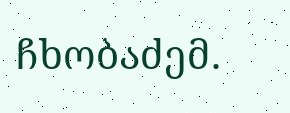ჩხობაძემ.